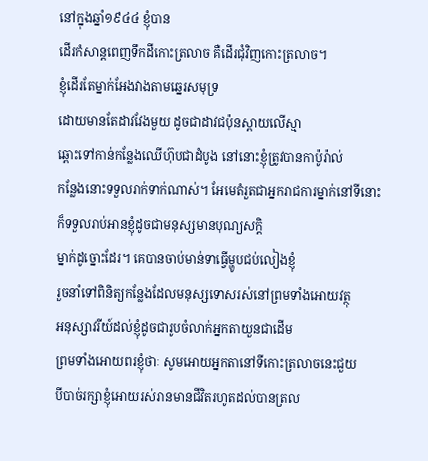នៅក្នុងឆ្នាំ១៩៤៤ ខ្ញុំបាន
ដើរកំសាន្ដពេញទឹកដីកោះត្រលាច គឺដើរជុំវិញកោះត្រលាច។
ខ្ញុំដើរតែម្នាក់អែងវាងតាមឆ្នេរសមុទ្រ
ដោយមានតែដាវវែងមួយ ដូចជាដាវជប៉ុនស្ពាយលើស្មា
ឆ្ពោះទៅកាន់កន្លែងឈើហ៊ុបជាដំបូង នៅនោះខ្ញុំត្រូវបានកាប៉ូរ៉ាល់
កន្លែងនោះទទួលរាក់ទាក់ណាស់។ អែមេតំរួតជាអ្នករាជការម្នាក់នៅទីនោះ
ក៏ទទួលរាប់អានខ្ញុំដូចជាមនុស្សមានបុណ្យសក្ដិ
ម្នាក់ដូច្នោះដែរ។ គេបានចាប់មាន់ទាធ្វើម្ហូបជប់លៀងខ្ញុំ
រួចនាំទៅពិនិត្យកន្លែងដែលមនុស្សទោសរស់នៅព្រមទាំងអោយវត្ថុ
អនុស្សាវរីយ៍ដល់ខ្ញុំដូចជារូបចំលាក់អ្នកតាយួនជាដើម
ព្រមទាំងអោយពរខ្ញុំថាៈ សូមអោយអ្នកតានៅទីកោះត្រលាចនេះជួយ
បីបាច់រក្សាខ្ញុំអោយរស់រានមានជីវិតរហូតដល់បានត្រល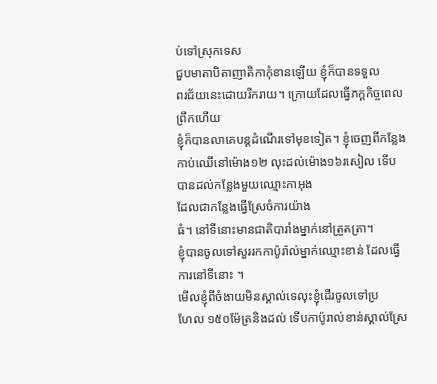ប់ទៅស្រុកទេស
ជួបមាតាបិតាញាតិកាកុំខានឡើយ ខ្ញុំក៏បានទទួល
ពរជ័យនេះដោយរីករាយ។ ក្រោយដែលធ្វើភក្ដកិច្ចពេលព្រឹកហើយ
ខ្ញុំក៏បានលាគេបន្ដដំណើរទៅមុខទៀត។ ខ្ញុំចេញពីកន្លែង
កាប់ឈើនៅម៉ោង១២ លុះដល់ម៉ោង១៦រសៀល ទើបបានដល់កន្លែងមួយឈ្មោះកាអុង
ដែលជាកន្លែងធ្វើស្រែចំការយ៉ាង
ធំ។ នៅទីនោះមានជាតិបារាំងម្នាក់នៅត្រួតត្រា។
ខ្ញុំបានចូលទៅសួររកកាប៉ូរ៉ាល់ម្នាក់ឈ្មោះខាន់ ដែលធ្វើការនៅទីនោះ ។
មើលខ្ញុំពីចំងាយមិនស្គាល់ទេលុះខ្ញុំដើរចូលទៅប្រ
ហែល ១៥០ម៉ែត្រនិងដល់ ទើបកាប៉ូរាល់ខាន់ស្គាល់ស្រែ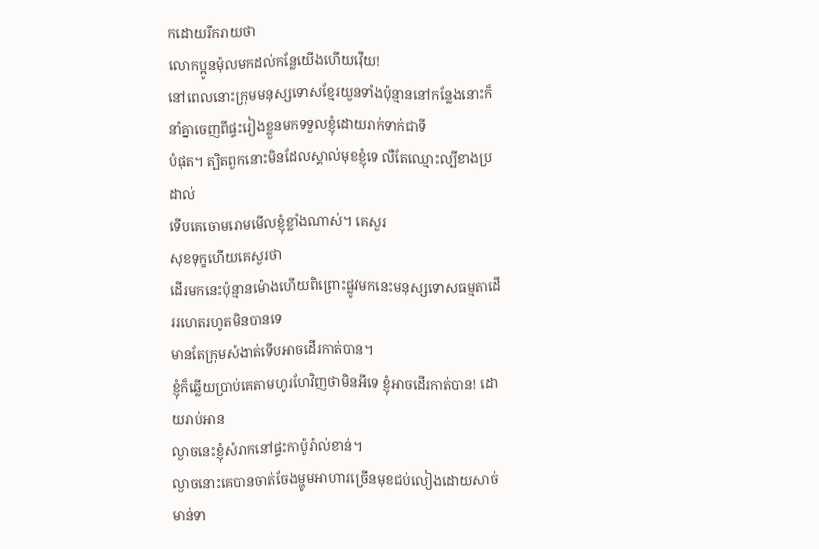កដោយរីករាយថា
លោកប្អូនម៉ុលមកដល់កន្លែយើងហើយវ៉ើយ!
នៅពេលនោះក្រុមមនុស្សទោសខ្មែរយួនទាំងប៉ុន្មាននៅកន្លែងនោះក៏នាំគ្នាចេញពីផ្ទះរៀងខ្លួនមកទទួលខ្ញុំដោយរាក់ទាក់ជាទី
បំផុត។ ត្បិតពួកនោះមិនដែលស្គាល់មុខខ្ញុំទេ លឺតែឈ្មោះល្បីខាងប្រដាល់
ទើបគេចោមរោមមើលខ្ញុំខ្លាំងណាស់។ គេសួរ
សុខទុក្ខហើយគេសួរថា
ដើរមកនេះប៉ុន្មានម៉ោងហើយពិព្រោះផ្លូវមកនេះមនុស្សទោសធម្មតាដើររហេតរហូតមិនបានទេ
មានតែក្រុមសំងាត់ទើបអាចដើរកាត់បាន។
ខ្ញុំក៏ឆ្លើយប្រាប់គេតាមហូរហែវិញថាមិនអីទេ ខ្ញុំអាចដើរកាត់បាន! ដោយរាប់អាន
ល្ងាចនេះខ្ញុំសំរាកនៅផ្ទះកាប៉ូរ៉ាល់ខាន់។
ល្ងាចនោះគេបានចាត់ចែងម្ហូមអាហារច្រើនមុខជប់លៀងដោយសាច់មាន់ទា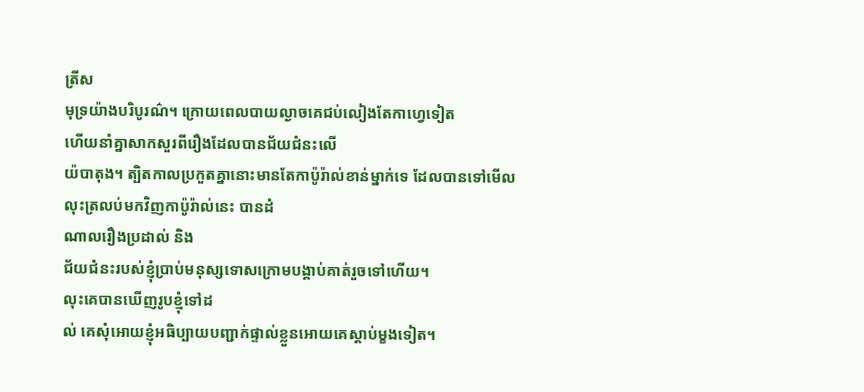ត្រីស
មុទ្រយ៉ាងបរិបូរណ៌។ ក្រោយពេលបាយល្ងាចគេជប់លៀងតែកាហ្វេទៀត
ហើយនាំគ្នាសាកសួរពីរឿងដែលបានជ័យជំនះលើ
យ៉បាតុង។ ត្បិតកាលប្រកួតគ្នានោះមានតែកាប៉ូរ៉ាល់ខាន់ម្នាក់ទេ ដែលបានទៅមើល
លុះត្រលប់មកវិញកាប៉ូរ៉ាល់នេះ បានដំ
ណាលរឿងប្រដាល់ និង
ជ័យជំនះរបស់ខ្ញុំប្រាប់មនុស្សទោសក្រោមបង្គាប់គាត់រួចទៅហើយ។
លុះគេបានឃើញរូបខ្មុំទៅដ
ល់ គេសុំអោយខ្ញុំអធិប្បាយបញ្ជាក់ផ្ទាល់ខ្លួនអោយគេស្ដាប់ម្ខងទៀត។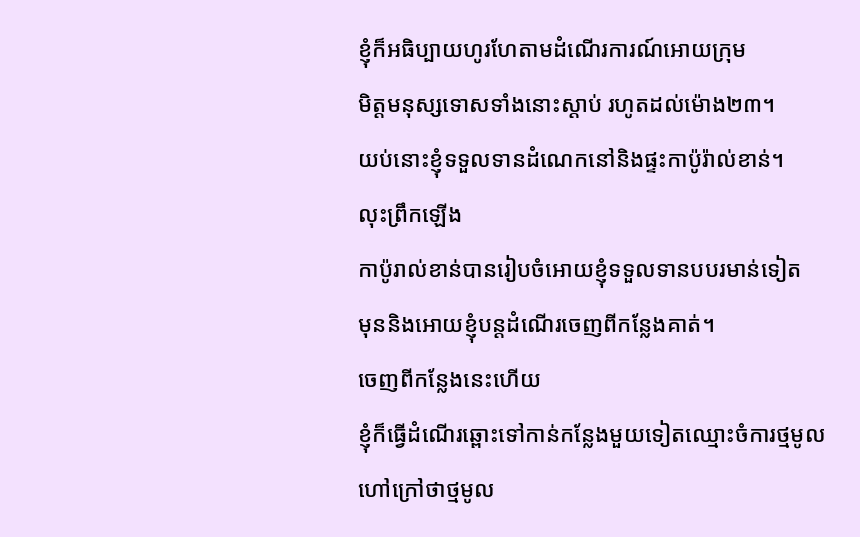ខ្ញុំក៏អធិប្បាយហូរហែតាមដំណើរការណ៍អោយក្រុម
មិត្ដមនុស្សទោសទាំងនោះស្ដាប់ រហូតដល់ម៉ោង២៣។
យប់នោះខ្ញុំទទួលទានដំណេកនៅនិងផ្ទះកាប៉ូរ៉ាល់ខាន់។
លុះព្រឹកឡើង
កាប៉ូរាល់ខាន់បានរៀបចំអោយខ្ញុំទទួលទានបបរមាន់ទៀត
មុននិងអោយខ្ញុំបន្ដដំណើរចេញពីកន្លែងគាត់។
ចេញពីកន្លែងនេះហើយ
ខ្ញុំក៏ធ្វើដំណើរឆ្ពោះទៅកាន់កន្លែងមួយទៀតឈ្មោះចំការថ្មមូល
ហៅក្រៅថាថ្មមូល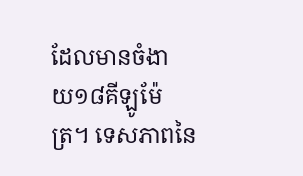ដែលមានចំងា
យ១៨គីឡូម៉ែត្រ។ ទេសភាពនៃ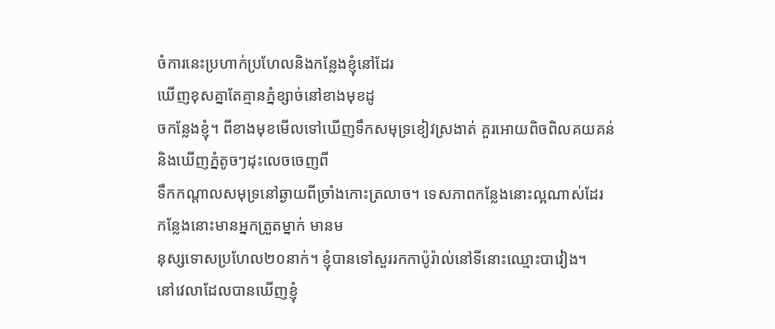ចំការនេះប្រហាក់ប្រហែលនិងកន្លែងខ្ញុំនៅដែរ
ឃើញខុសគ្នាតែគ្មានភ្នំខ្សាច់នៅខាងមុខដូ
ចកន្លែងខ្ញុំ។ ពីខាងមុខមើលទៅឃើញទឹកសមុទ្រខៀវស្រងាត់ គួរអោយពិចពិលគយគន់
និងឃើញភ្នំតូចៗដុះលេចចេញពី
ទឹកកណ្ដាលសមុទ្រនៅឆ្ងាយពីច្រាំងកោះត្រលាច។ ទេសភាពកន្លែងនោះល្អណាស់ដែរ
កន្លែងនោះមានអ្នកត្រួតម្នាក់ មានម
នុស្សទោសប្រហែល២០នាក់។ ខ្ញុំបានទៅសួររកកាប៉ូរ៉ាល់នៅទីនោះឈ្មោះបាវៀង។
នៅវេលាដែលបានឃើញខ្ញុំ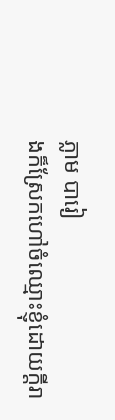ភ្លាម បារៀ
ងក៏ស្រែកហៅចំឈ្មោះខ្ញុំដោយក្ដីរា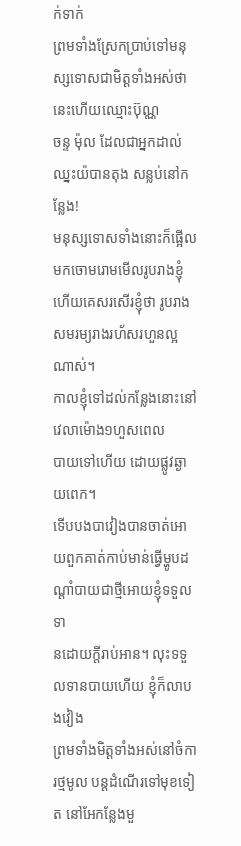ក់ទាក់
ព្រមទាំងស្រែកប្រាប់ទៅមនុស្សទោសជាមិត្ដទាំងអស់ថា នេះហើយឈ្មោះប៊ុណ្ណ
ចន្ទ ម៉ុល ដែលជាអ្នកដាល់ឈ្នះយ៉បានតុង សន្លប់នៅកន្លែង!
មនុស្សទោសទាំងនោះក៏ផ្អើលមកចោមរោមមើលរូបរាងខ្ញុំ
ហើយគេសរសើរខ្ញុំថា រូបរាងសមរម្យរាងរហ័សរហួនល្អណាស់។
កាលខ្ញុំទៅដល់កន្លែងនោះនៅវេលាម៉ោង១ហួសពេល
បាយទៅហើយ ដោយផ្លូវឆ្ងាយពេក។
ទើបបងបាវៀងបានចាត់អោយពួកគាត់កាប់មាន់ធ្វើម្ហូបដណ្ដាំបាយជាថ្មីអោយខ្ញុំទទួលទា
នដោយក្ដីរាប់អាន។ លុះទទួលទានបាយហើយ ខ្ញុំក៏លាបងវៀង
ព្រមទាំងមិត្ដទាំងអស់នៅចំការថ្មមូល បន្ដដំណើរទៅមុខទៀ
ត នៅអែកន្លែងមួ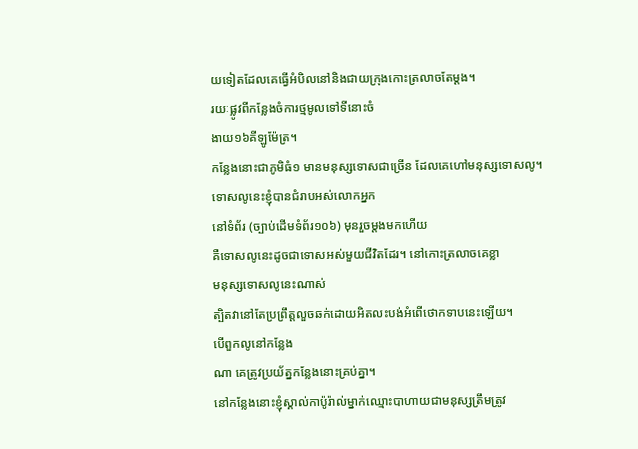យទៀតដែលគេធ្វើអំបិលនៅនិងជាយក្រុងកោះត្រលាចតែម្ដង។
រយៈផ្លូវពីកន្លែងចំការថ្មមូលទៅទីនោះចំ
ងាយ១៦គីឡូម៉ែត្រ។
កន្លែងនោះជាភូមិធំ១ មានមនុស្សទោសជាច្រើន ដែលគេហៅមនុស្សទោសលូ។
ទោសលូនេះខ្ញុំបានជំរាបអស់លោកអ្នក
នៅទំព័រ (ច្បាប់ដើមទំព័រ១០៦) មុនរួចម្ដងមកហើយ
គឺទោសលូនេះដូចជាទោសអស់មួយជីវិតដែរ។ នៅកោះត្រលាចគេខ្លា
មនុស្សទោសលូនេះណាស់
ត្បិតវានៅតែប្រព្រឹត្តលួចឆក់ដោយអិតលះបង់អំពើថោកទាបនេះឡើយ។
បើពួកលូនៅកន្លែង
ណា គេត្រូវប្រយ័ត្នកន្លែងនោះគ្រប់គ្នា។
នៅកន្លែងនោះខ្ញុំស្គាល់កាប៉ូរ៉ាល់ម្នាក់ឈ្មោះបាហាយជាមនុស្សត្រឹមត្រូវ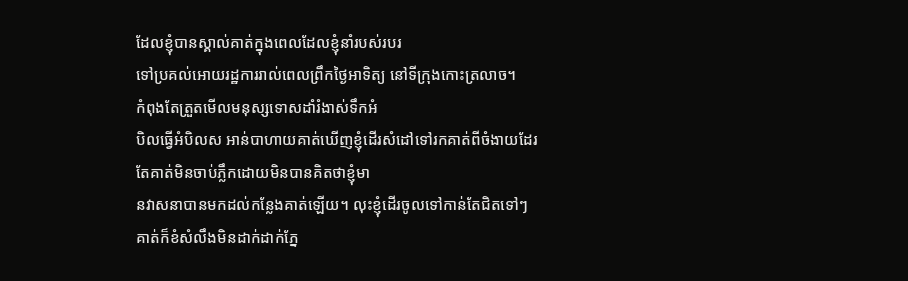ដែលខ្ញុំបានស្គាល់គាត់ក្នុងពេលដែលខ្ញុំនាំរបស់របរ
ទៅប្រគល់អោយរដ្ឋការរាល់ពេលព្រឹកថ្ងៃអាទិត្យ នៅទីក្រុងកោះត្រលាច។
កំពុងតែត្រួតមើលមនុស្សទោសដាំរំងាស់ទឹកអំ
បិលធ្វើអំបិលស អាន់បាហាយគាត់ឃើញខ្ញុំដើរសំដៅទៅរកគាត់ពីចំងាយដែរ
តែគាត់មិនចាប់ភ្លឹកដោយមិនបានគិតថាខ្ញុំមា
នវាសនាបានមកដល់កន្លែងគាត់ឡើយ។ លុះខ្ញុំដើរចូលទៅកាន់តែជិតទៅៗ
គាត់ក៏ខំសំលឹងមិនដាក់ដាក់ភ្នែ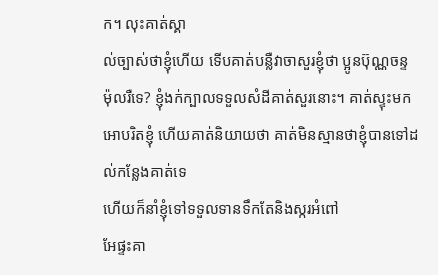ក។ លុះគាត់ស្គា
ល់ច្បាស់ថាខ្ញុំហើយ ទើបគាត់បន្លឺវាចាសួរខ្ញុំថា ប្អូនប៊ុណ្ណចន្ទ
ម៉ុលរឺទេ? ខ្ញុំងក់ក្បាលទទួលសំដីគាត់សួរនោះ។ គាត់ស្ទុះមក
អោបរិតខ្ញុំ ហើយគាត់និយាយថា គាត់មិនស្មានថាខ្ញុំបានទៅដល់កន្លែងគាត់ទេ
ហើយក៏នាំខ្ញុំទៅទទួលទានទឹកតែនិងស្ករអំពៅ
អែផ្ទះគា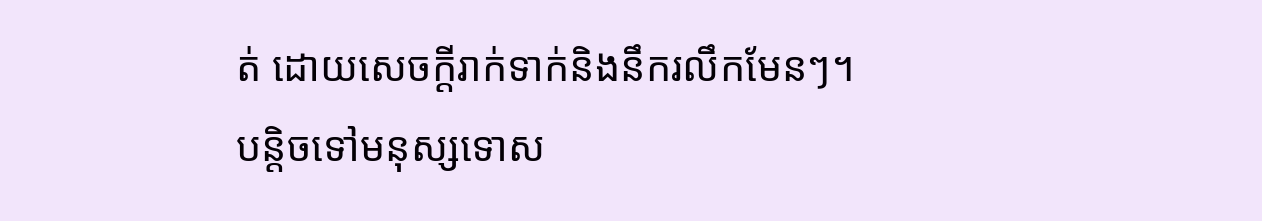ត់ ដោយសេចក្ដីរាក់ទាក់និងនឹករលឹកមែនៗ។
បន្ដិចទៅមនុស្សទោស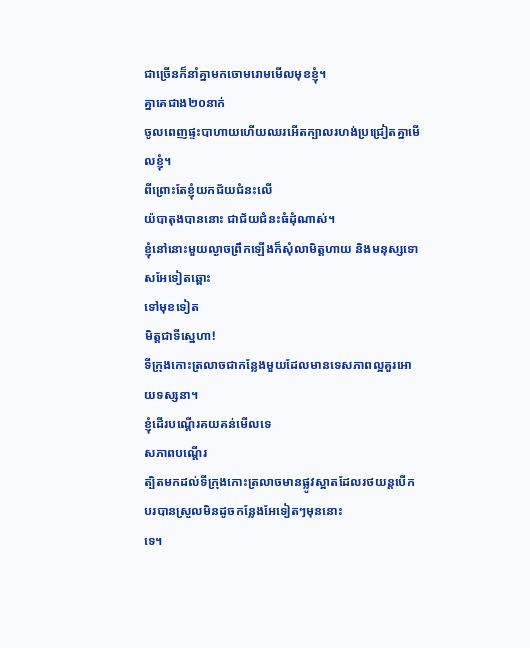ជាច្រើនក៏នាំគ្នាមកចោមរោមមើលមុខខ្ញុំ។
គ្នាគេជាង២០នាក់
ចូលពេញផ្ទះបាហាយហើយឈរអើតក្បាលរហង់ប្រជ្រៀតគ្នាមើលខ្ញុំ។
ពីព្រោះតែខ្ញុំយកជ័យជំនះលើ
យ៉បាតុងបាននោះ ជាជ័យជំនះធំដុំណាស់។
ខ្ញុំនៅនោះមួយល្ងាចព្រឹកឡើងក៏សុំលាមិត្ដហាយ និងមនុស្សទោសអែទៀតឆ្ពោះ
ទៅមុខទៀត
មិត្ដជាទីស្នេហា!
ទីក្រុងកោះត្រលាចជាកន្លែងមួយដែលមានទេសភាពល្អគួរអោយទស្សនា។
ខ្ញុំដើរបណ្ដើរគយគន់មើលទេ
សភាពបណ្ដើរ
ត្បិតមកដល់ទីក្រុងកោះត្រលាចមានផ្លូវស្អាតដែលរថយន្ដបើកបរបានស្រួលមិនដូចកន្លែងអែទៀតៗមុននោះ
ទេ។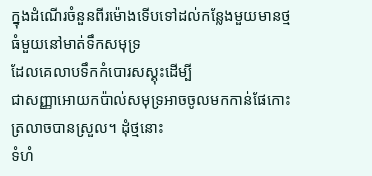ក្នុងដំណើរចំនួនពីរម៉ោងទើបទៅដល់កន្លែងមួយមានថ្មធំមួយនៅមាត់ទឹកសមុទ្រ
ដែលគេលាបទឹកកំបោរសស្គុះដើម្បី
ជាសញ្ញាអោយកប៉ាល់សមុទ្រអាចចូលមកកាន់ផែកោះត្រលាចបានស្រួល។ ដុំថ្មនោះ
ទំហំ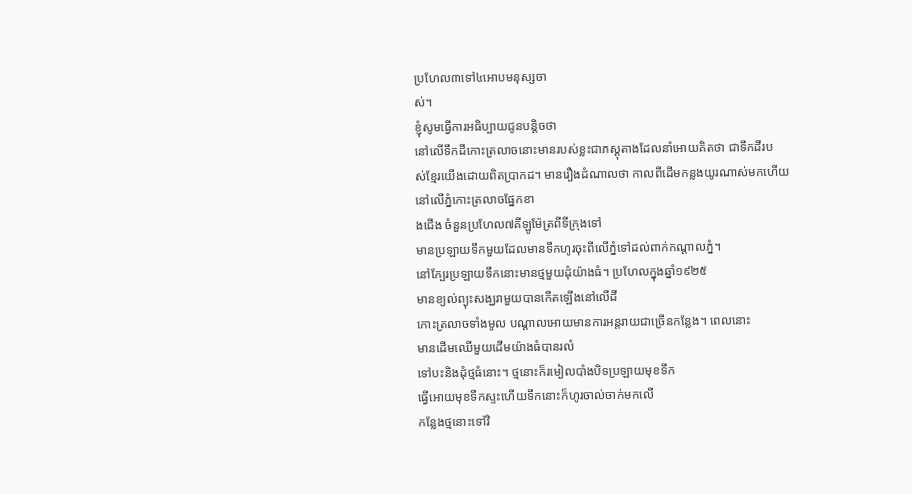ប្រហែល៣ទៅ៤អោបមនុស្សចា
ស់។
ខ្ញុំសូមធ្វើការអធិប្បាយជូនបន្ដិចថា
នៅលើទឹកដីកោះត្រលាចនោះមានរបស់ខ្លះជាភស្ដុតាងដែលនាំអោយគិតថា ជាទឹកដីរប
ស់ខ្មែរយើងដោយពិតប្រាកដ។ មានរឿងដំណាលថា កាលពីដើមកន្លងយូរណាស់មកហើយ
នៅលើភ្នំកោះត្រលាចផ្នែកខា
ងជើង ចំនួនប្រហែល៧គីឡូម៉ែត្រពីទីក្រុងទៅ
មានប្រឡាយទឹកមួយដែលមានទឹកហូរចុះពីលើភ្នំទៅដល់ពាក់កណ្ដាលភ្នំ។
នៅក្បែរប្រឡាយទឹកនោះមានថ្មមួយដុំយ៉ាងធំ។ ប្រហែលក្នុងឆ្នាំ១៩២៥
មានខ្យល់ព្យុះសង្ឃរាមួយបានកើតឡើងនៅលើដី
កោះត្រលាចទាំងមូល បណ្ដាលអោយមានការអន្ដរាយជាច្រើនកន្លែង។ ពេលនោះ
មានដើមឈើមួយដើមយ៉ាងធំបានរលំ
ទៅបះនិងដុំថ្មធំនោះ។ ថ្មនោះក៏រមៀលបាំងបិទប្រឡាយមុខទឹក
ធ្វើអោយមុខទឹកស្ទះហើយទឹកនោះក៏ហូរចាល់ចាក់មកលើ
កន្លែងថ្មនោះទៅវិ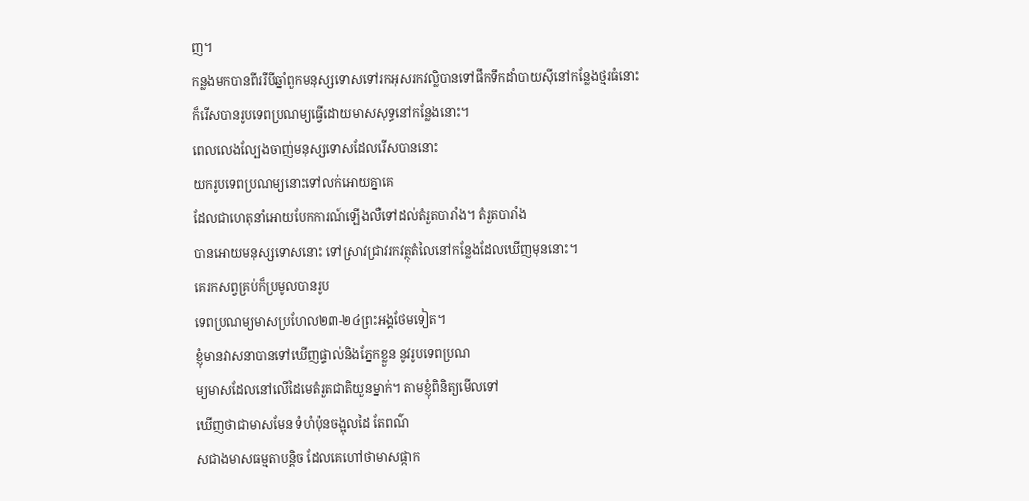ញ។
កន្លងមកបានពីររឺបីឆ្នាំពួកមនុស្សទោសទៅរកអុសរកវល្លិបានទៅផឹកទឹកដាំបាយស៊ីនៅកន្លែងថ្មរធំនោះ
ក៏រើសបានរូបទេពប្រណម្យធ្វើដោយមាសសុទ្ធនៅកន្លែងនោះ។
ពេលលេងល្បែងចាញ់មនុស្សទោសដែលរើសបាននោះ
យករូបទេពប្រណម្យនោះទៅលក់អោយគ្នាគេ
ដែលជាហេតុនាំអោយបែកការណ៍ឡើងលឺទៅដល់តំរួតបារាំង។ តំរួតបារាំង
បានអោយមនុស្សទោសនោះ ទៅស្រាវជ្រាវរកវត្ថុតំលៃនៅកន្លែងដែលឃើញមុននោះ។
គេរកសព្វគ្រប់ក៏ប្រមូលបានរូប
ទេពប្រណម្យមាសប្រហែល២៣-២៤ព្រះអង្គថែមទៀត។
ខ្ញុំមានវាសនាបានទៅឃើញផ្ទាល់និងភ្នែកខ្លួន នូវរូបទេពប្រណ
ម្យមាសដែលនៅលើដៃមេតំរួតជាតិយួនម្នាក់។ តាមខ្ញុំពិនិត្យមើលទៅ
ឃើញថាជាមាសមែន ទំហំប៉ុនចង្អុលដៃ តែពណ៌
សជាងមាសធម្មតាបន្ដិច ដែលគេហៅថាមាសផ្កាក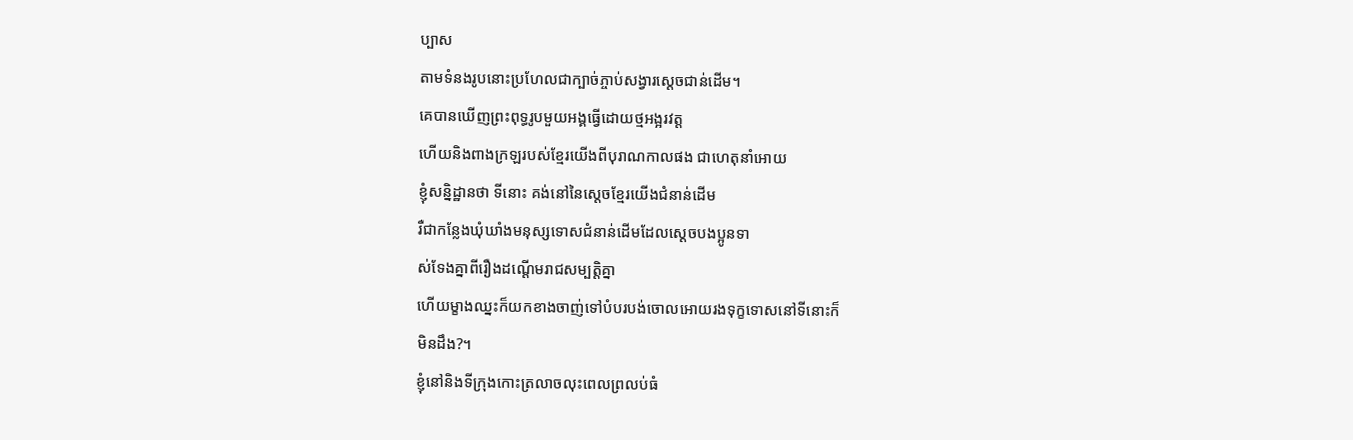ប្បាស
តាមទំនងរូបនោះប្រហែលជាក្បាច់ភ្ចាប់សង្វារស្ដេចជាន់ដើម។
គេបានឃើញព្រះពុទ្ធរូបមួយអង្គធ្វើដោយថ្មអង្អរវត្ត
ហើយនិងពាងក្រឡរបស់ខ្មែរយើងពីបុរាណកាលផង ជាហេតុនាំអោយ
ខ្ញុំសន្និដ្ឋានថា ទីនោះ គង់នៅនៃស្ដេចខ្មែរយើងជំនាន់ដើម
រឺជាកន្លែងឃុំឃាំងមនុស្សទោសជំនាន់ដើមដែលស្ដេចបងប្អូនទា
ស់ទែងគ្នាពីរឿងដណ្ដើមរាជសម្បត្ដិគ្នា
ហើយម្ខាងឈ្នះក៏យកខាងចាញ់ទៅបំបរបង់ចោលអោយរងទុក្ខទោសនៅទីនោះក៏
មិនដឹង?។
ខ្ញុំនៅនិងទីក្រុងកោះត្រលាចលុះពេលព្រលប់ធំ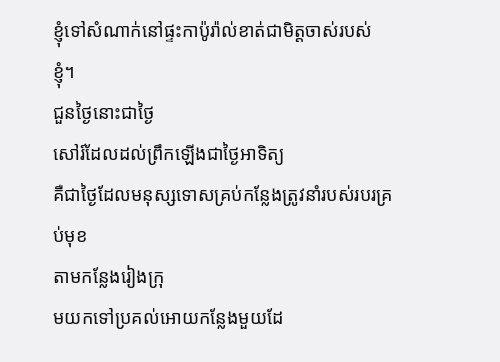ខ្ញុំទៅសំណាក់នៅផ្ទះកាប៉ូរ៉ាល់ខាត់ជាមិត្ដចាស់របស់ខ្ញុំ។
ជួនថ្ងៃនោះជាថ្ងៃ
សៅរ៍ដែលដល់ព្រឹកឡើងជាថ្ងៃអាទិត្យ
គឺជាថ្ងៃដែលមនុស្សទោសគ្រប់កន្លែងត្រូវនាំរបស់របរគ្រប់មុខ
តាមកន្លែងរៀងក្រុ
មយកទៅប្រគល់អោយកន្លែងមួយដែ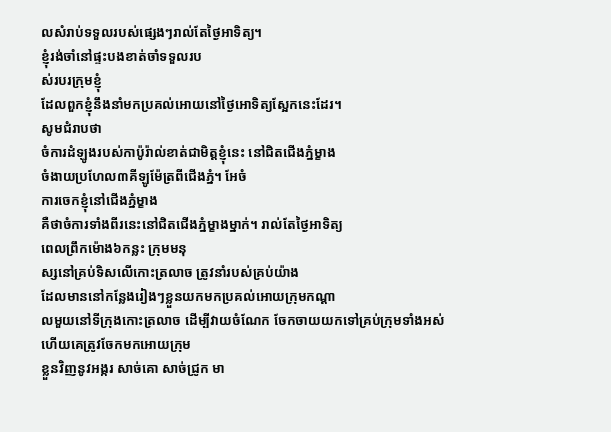លសំរាប់ទទួលរបស់ផ្សេងៗរាល់តែថ្ងៃអាទិត្យ។
ខ្ញុំរង់ចាំនៅផ្ទះបងខាត់ចាំទទួលរប
ស់របរក្រុមខ្ញុំ
ដែលពួកខ្ញុំនឹងនាំមកប្រគល់អោយនៅថ្ងៃអោទិត្យស្អែកនេះដែរ។
សូមជំរាបថា
ចំការដំឡូងរបស់កាប៉ូរ៉ាល់ខាត់ជាមិត្ដខ្ញុំនេះ នៅជិតជើងភ្នំម្ខាង
ចំងាយប្រហែល៣គីឡូម៉ែត្រពីជើងភ្នំ។ អែចំ
ការចេកខ្ញុំនៅជើងភ្នំម្ខាង
គឺថាចំការទាំងពីរនេះនៅជិតជើងភ្នំម្ខាងម្នាក់។ រាល់តែថ្ងៃអាទិត្យ
ពេលព្រឹកម៉ោង៦កន្លះ ក្រុមមនុ
ស្សនៅគ្រប់ទិសលើកោះត្រលាច ត្រូវនាំរបស់គ្រប់យ៉ាង
ដែលមាននៅកន្លែងរៀងៗខ្លួនយកមកប្រគល់អោយក្រុមកណ្ដា
លមួយនៅទីក្រុងកោះត្រលាច ដើម្បីវាយចំណែក ចែកចាយយកទៅគ្រប់ក្រុមទាំងអស់
ហើយគេត្រូវចែកមកអោយក្រុម
ខ្លួនវិញនូវអង្ករ សាច់គោ សាច់ជ្រូក មា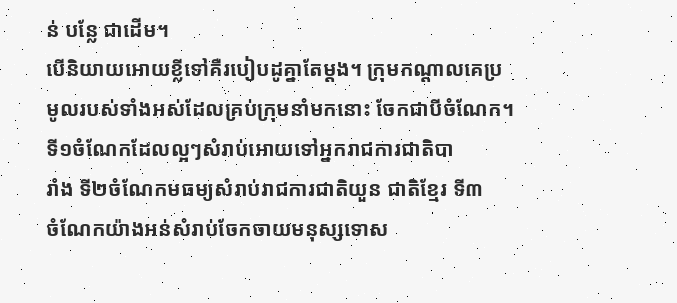ន់ បន្លែ ជាដើម។
បើនិយាយអោយខ្លីទៅគឺរបៀបដូគ្នាតែម្ដង។ ក្រុមកណ្ដាលគេប្រ
មូលរបស់ទាំងអស់ដែលគ្រប់ក្រុមនាំមកនោះ ចែកជាបីចំណែក។
ទី១ចំណែកដែលល្អៗសំរាប់អោយទៅអ្នករាជការជាតិបា
រាំង ទី២ចំណែកមធម្យសំរាប់រាជការជាតិយួន ជាតិខ្មែរ ទី៣
ចំណែកយ៉ាងអន់សំរាប់ចែកចាយមនុស្សទោស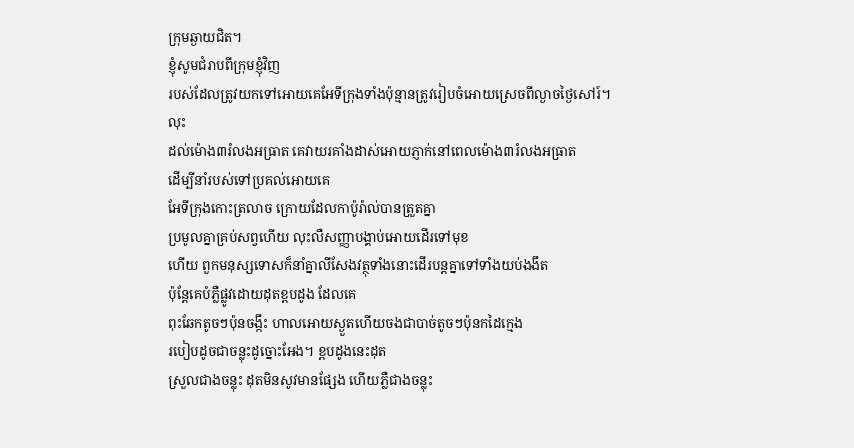ក្រុមឆ្ងាយជិត។
ខ្ញុំសូមជំរាបពីក្រុមខ្ញុំវិញ
របស់ដែលត្រូវយកទៅអោយគេអែទីក្រុងទាំងប៉ុន្មានត្រូវរៀបចំអោយស្រេចពីល្ងាចថ្ងៃសៅរ៍។
លុះ
ដល់ម៉ោង៣រំលងអធ្រាត គេវាយរគាំងដាស់អោយភ្ញាក់នៅពេលម៉ោង៣រំលងអធ្រាត
ដើម្បីនាំរបស់ទៅប្រគល់អោយគេ
អែទីក្រុងកោះត្រលាច ក្រោយដែលកាប៉ូរ៉ាល់បានត្រួតគ្នា
ប្រមូលគ្នាគ្រប់សព្វហើយ លុះលឺសញ្ញាបង្គាប់អោយដើរទៅមុខ
ហើយ ពួកមនុស្សទោសក៏នាំគ្នាលីសែងវត្ថុទាំងនោះដើរបន្ដគ្នាទៅទាំងយប់ងងឹត
ប៉ុន្ដែគេបំភ្លឺផ្លូវដោយដុតខ្ពបដូង ដែលគេ
ពុះឆែកតូចៗប៉ុនចង្កឹះ ហាលអោយស្ងួតហើយចងជាបាច់តូចៗប៉ុនកដៃក្មេង
របៀបដូចជាចន្លុះដូច្នោះអែង។ ខ្ពបដូងនេះដុត
ស្រួលជាងចន្លុះ ដុតមិនសូវមានផ្សែង ហើយភ្លឺជាងចន្លុះ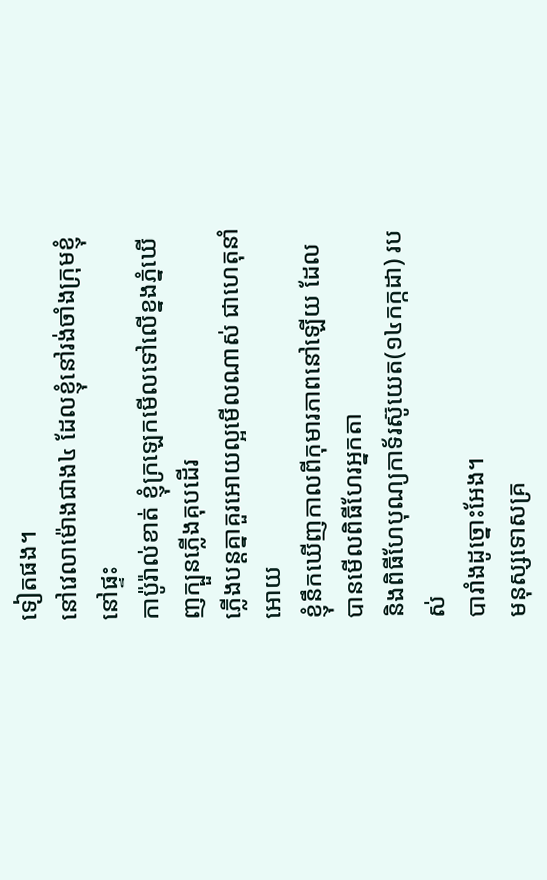ទៀតផង។
នៅវេលាម៉ោងជាង៤ ដែលខ្ញុំនៅរង់ចាំងក្រុមខ្ញុំនៅផ្ទះ
កាប៉ូរ៉ាល់ខាត់ ខ្ញុំក្រឡេកមើលទៅលើខ្នងភ្នំឃើញក្បួនភ្លើងគុបដើរ
ភ្លើងបន្ដគ្នាគួរអោយល្អមើលណាស់ ជាហេតុនាំអោយ
ខ្ញុំនឹកឃើញកាលពីកុមារភាពនៅឡើយ ដែលបានមើលពិធីហែរអ្នកតា
និងពិធីហែបុណ្យកាទ័រស៊ូយេត(១៤កក្កដា) របស់
បារាំងដូច្នោះអែង។
មនុស្សទោសគ្រ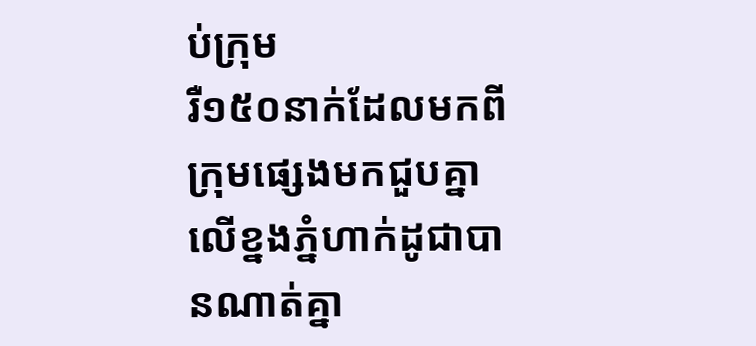ប់ក្រុម
រឺ១៥០នាក់ដែលមកពីក្រុមផ្សេងមកជួបគ្នាលើខ្នងភ្នំហាក់ដូជាបានណាត់គ្នា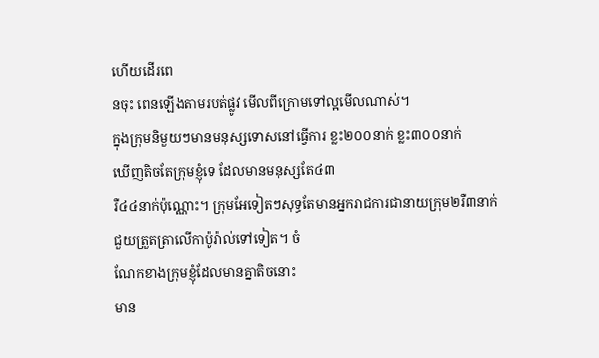ហើយដើរពេ
នចុះ ពេនឡើងតាមរបត់ផ្លូវ មើលពីក្រោមទៅល្អមើលណាស់។
ក្នុងក្រុមនិមួយៗមានមនុស្សទោសនៅធ្វើការ ខ្លះ២០០នាក់ ខ្លះ៣០០នាក់
ឃើញតិចតែក្រុមខ្ញុំទេ ដែលមានមនុស្សតែ៤៣
រឺ៤៤នាក់ប៉ុណ្ណោះ។ ក្រុមអែទៀតៗសុទ្ធតែមានអ្នករាជការជានាយក្រុម២រឺ៣នាក់
ជួយត្រួតត្រាលើកាប៉ូរ៉ាល់ទៅទៀត។ ចំ
ណែកខាងក្រុមខ្ញុំដែលមានគ្នាតិចនោះ
មាន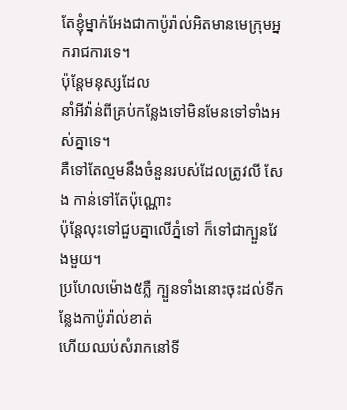តែខ្ញុំម្នាក់អែងជាកាប៉ូរ៉ាល់អិតមានមេក្រុមអ្នករាជការទេ។
ប៉ុន្ដែមនុស្សដែល
នាំអីវ៉ាន់ពីគ្រប់កន្លែងទៅមិនមែនទៅទាំងអស់គ្នាទេ។
គឺទៅតែល្មមនឹងចំនួនរបស់ដែលត្រូវលី សែង កាន់ទៅតែប៉ុណ្ណោះ
ប៉ុន្ដែលុះទៅជួបគ្នាលើភ្នំទៅ ក៏ទៅជាក្បួនវែងមួយ។
ប្រហែលម៉ោង៥ភ្លឺ ក្បួនទាំងនោះចុះដល់ទីកន្លែងកាប៉ូរ៉ាល់ខាត់
ហើយឈប់សំរាកនៅទី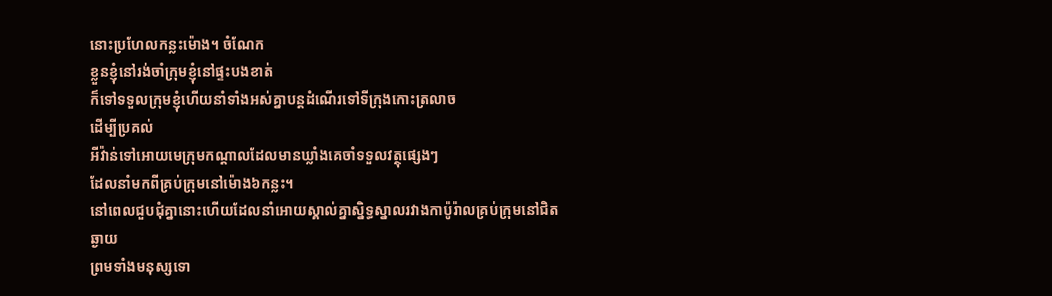នោះប្រហែលកន្លះម៉ោង។ ចំណែក
ខ្លួនខ្ញុំនៅរង់ចាំក្រុមខ្ញុំនៅផ្ទះបងខាត់
ក៏ទៅទទួលក្រុមខ្ញុំហើយនាំទាំងអស់គ្នាបន្ដដំណើរទៅទីក្រុងកោះត្រលាច
ដើម្បីប្រគល់
អីវ៉ាន់ទៅអោយមេក្រុមកណ្ដាលដែលមានឃ្លាំងគេចាំទទួលវត្ថុផ្សេងៗ
ដែលនាំមកពីគ្រប់ក្រុមនៅម៉ោង៦កន្លះ។
នៅពេលជួបជុំគ្នានោះហើយដែលនាំអោយស្គាល់គ្នាស្និទ្ធស្នាលរវាងកាប៉ូរ៉ាលគ្រប់ក្រុមនៅជិតឆ្ងាយ
ព្រមទាំងមនុស្សទោ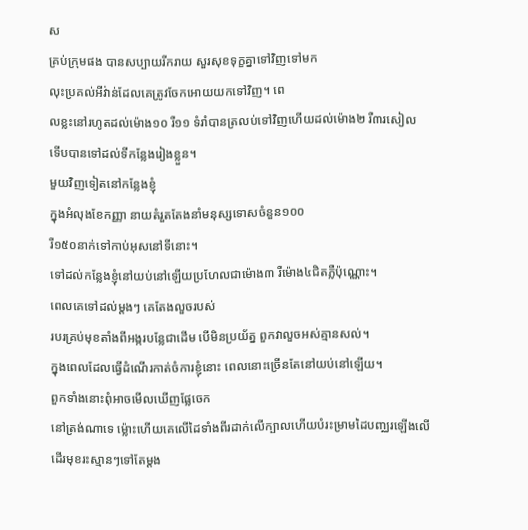ស
គ្រប់ក្រុមផង បានសប្បាយរីករាយ សួរសុខទុក្ខគ្នាទៅវិញទៅមក
លុះប្រគល់អីវ់ាន់ដែលគេត្រូវចែកអោយយកទៅវិញ។ ពេ
លខ្លះនៅរហូតដល់ម៉ោង១០ រឺ១១ ទំរាំបានត្រលប់ទៅវិញហើយដល់ម៉ោង២ រឺ៣រសៀល
ទើបបានទៅដល់ទីកន្លែងរៀងខ្លួន។
មួយវិញទៀតនៅកន្លែងខ្ញុំ
ក្នុងអំលុងខែកញ្ញា នាយតំរួតតែងនាំមនុស្សទោសចំនួន១០០
រឺ១៥០នាក់ទៅកាប់អុសនៅទីនោះ។
ទៅដល់កន្លែងខ្ញុំនៅយប់នៅឡើយប្រហែលជាម៉ោង៣ រឺម៉ោង៤ជិតភ្លឺប៉ុណ្ណោះ។
ពេលគេទៅដល់ម្ដងៗ គេតែងលួចរបស់
របរគ្រប់មុខតាំងពីអង្ករបន្លែជាដើម បើមិនប្រយ័ត្ន ពួកវាលួចអស់គ្មានសល់។
ក្នុងពេលដែលធ្វើដំណើរកាត់ចំការខ្ញុំនោះ ពេលនោះច្រើនតែនៅយប់នៅឡើយ។
ពួកទាំងនោះពុំអាចមើលឃើញផ្លែចេក
នៅត្រង់ណាទេ ម៉្លោះហើយគេលើដៃទាំងពីរដាក់លើក្បាលហើយបំរះម្រាមដៃបញ្ឈរឡើងលើ
ដើរមុខរះស្មានៗទៅតែម្ដង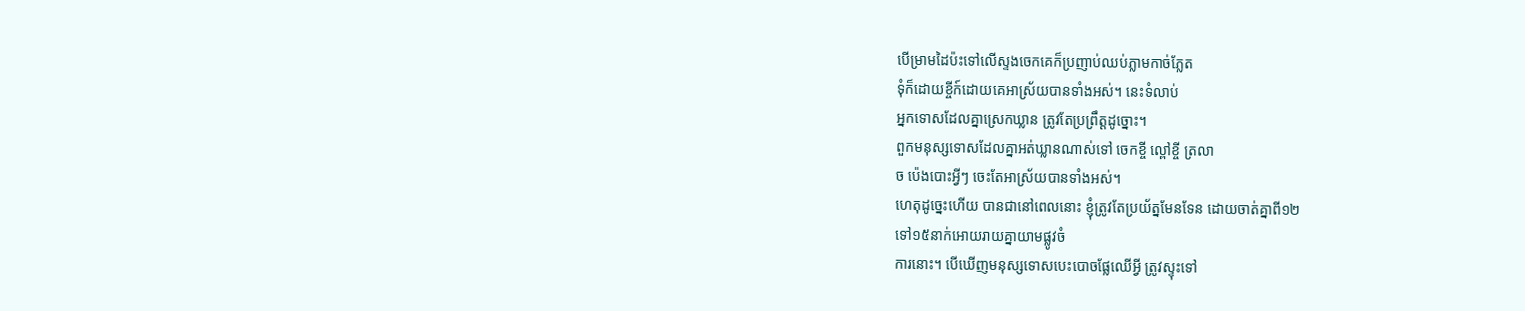បើម្រាមដៃប៉ះទៅលើស្ទងចេកគេក៏ប្រញាប់ឈប់ភ្លាមកាច់ភ្លែត
ទុំក៏ដោយខ្ចីក៍ដោយគេអាស្រ័យបានទាំងអស់។ នេះទំលាប់
អ្នកទោសដែលគ្នាស្រេកឃ្លាន ត្រូវតែប្រព្រឹត្ដដូច្នោះ។
ពួកមនុស្សទោសដែលគ្នាអត់ឃ្លានណាស់ទៅ ចេកខ្ចី ល្ពៅខ្ចី ត្រលា
ច ប៉េងបោះអ្វីៗ ចេះតែអាស្រ័យបានទាំងអស់។
ហេតុដូច្នេះហើយ បានជានៅពេលនោះ ខ្ញុំត្រូវតែប្រយ័ត្នមែនទែន ដោយចាត់គ្នាពី១២
ទៅ១៥នាក់អោយរាយគ្នាយាមផ្លូវចំ
ការនោះ។ បើឃើញមនុស្សទោសបេះបោចផ្លែឈើអ្វី ត្រូវស្ទុះទៅ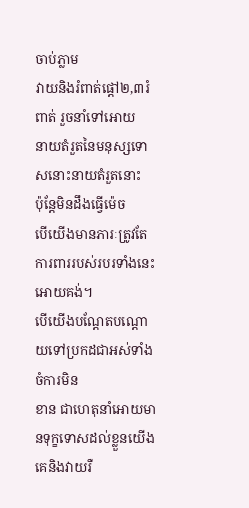ចាប់ភ្លាម
វាយនិងរំពាត់ផ្ដៅ២,៣រំពាត់ រួចនាំទៅអោយ
នាយតំរួតនៃមនុស្សទោសនោះនាយតំរួតនោះ
ប៉ុន្ដែមិនដឹងធ្វើម៉េច
បើយើងមានភារៈត្រូវតែការពាររបស់របរទាំងនេះអោយគង់។
បើយើងបណ្ដែតបណ្ដោយទៅប្រកដជាអស់ទាំងចំការមិន
ខាន ជាហេតុនាំអោយមានទុក្ខទោសដល់ខ្លួនយើង គេនិងវាយរឺ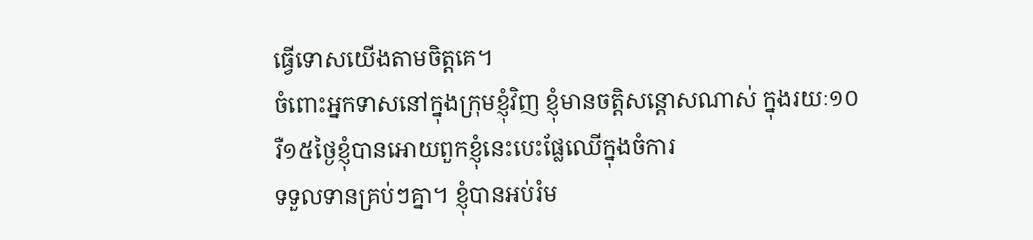ធ្វើទោសយើងតាមចិត្ដគេ។
ចំពោះអ្នកទាសនៅក្នុងក្រុមខ្ញុំវិញ ខ្ញុំមានចត្ដិសន្ដោសណាស់ ក្នុងរយៈ១០
រឺ១៥ថ្ងៃខ្ញុំបានអោយពួកខ្ញុំនេះបេះផ្លែឈើក្នុងចំការ
ទទួលទានគ្រប់ៗគ្នា។ ខ្ញុំបានអប់រំម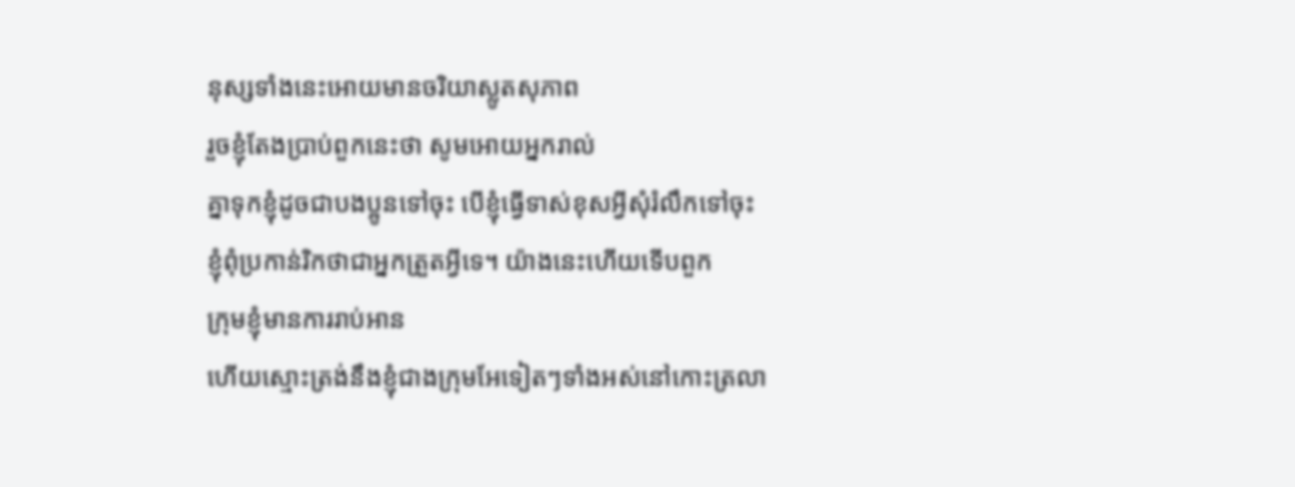នុស្សទាំងនេះអោយមានចរិយាស្លូតសុភាព
រួចខ្ញុំតែងប្រាប់ពួកនេះថា សូមអោយអ្នករាល់
គ្នាទុកខ្ញុំដូចជាបងប្អូនទៅចុះ បើខ្ញុំធ្វើទាស់ខុសអ្វីសុំរំលឹកទៅចុះ
ខ្ញុំពុំប្រកាន់រិកថាជាអ្នកត្រួតអ្វីទេ។ យ៉ាងនេះហើយទើបពួក
ក្រុមខ្ញុំមានការរាប់អាន
ហើយស្មោះត្រង់នឹងខ្ញុំជាងក្រុមអែទៀតៗទាំងអស់នៅកោះត្រលា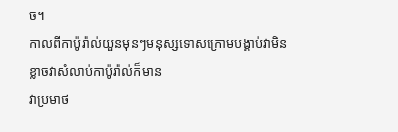ច។
កាលពីកាប៉ូរ៉ាល់យួនមុនៗមនុស្សទោសក្រោមបង្គាប់វាមិនខ្លាចវាសំលាប់កាប៉ូរ៉ាល់ក៏មាន
វាប្រមាថ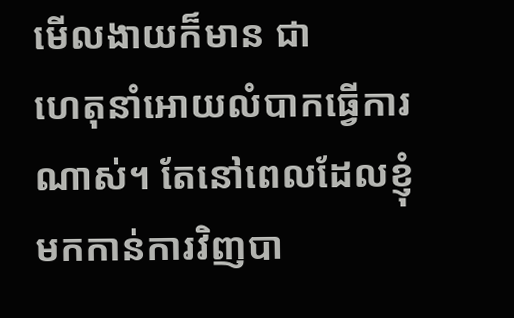មើលងាយក៏មាន ជា
ហេតុនាំអោយលំបាកធ្វើការណាស់។ តែនៅពេលដែលខ្ញុំមកកាន់ការវិញបា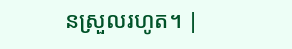នស្រួលរហូត។ |